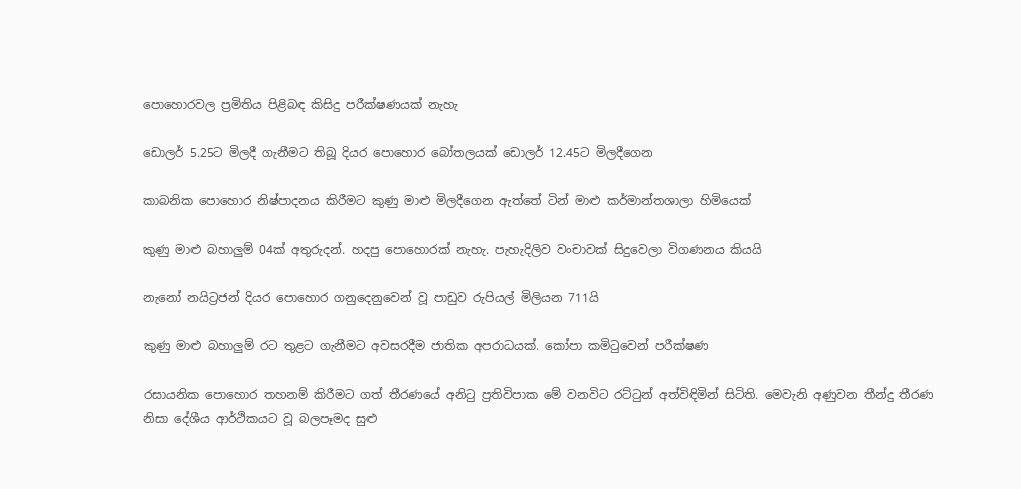පොහොරවල ප්‍රමිතිය පිළිබඳ කිසිදු පරීක්ෂණයක් නැහැ

ඩොලර් 5.25ට මිලදී ගැනීමට තිබූ දියර පොහොර බෝතලයක් ඩොලර් 12.45ට මිලදීගෙන

කාබනික පොහොර නිෂ්පාදනය කිරීමට කුණු මාළු මිලදීගෙන ඇත්තේ ටින් මාළු කර්මාන්තශාලා හිමියෙක්

කුණු මාළු බහාලුම් 04ක් අතුරුදන්. හදපු පොහොරක් නැහැ. පැහැදිලිව වංචාවක් සිදුවෙලා විගණනය කියයි

නැනෝ නයිට්‍රජන් දියර පොහොර ගනුදෙනුවෙන් වූ පාඩුව රුපියල් මිලියන 711යි

කුණු මාළු බහාලුම් රට තුළට ගැනීමට අවසරදීම ජාතික අපරාධයක්. කෝපා කමිටුවෙන් පරීක්ෂණ

රසායනික පොහොර තහනම් කිරීමට ගත් තීරණයේ අනිටු ප්‍රතිවිපාක මේ වනවිට රට්ටුන් අත්විඳිමින් සිටිති. මෙවැනි අණුවන තීන්දු තීරණ නිසා දේශීය ආර්ථිකයට වූ බලපෑමද සුළු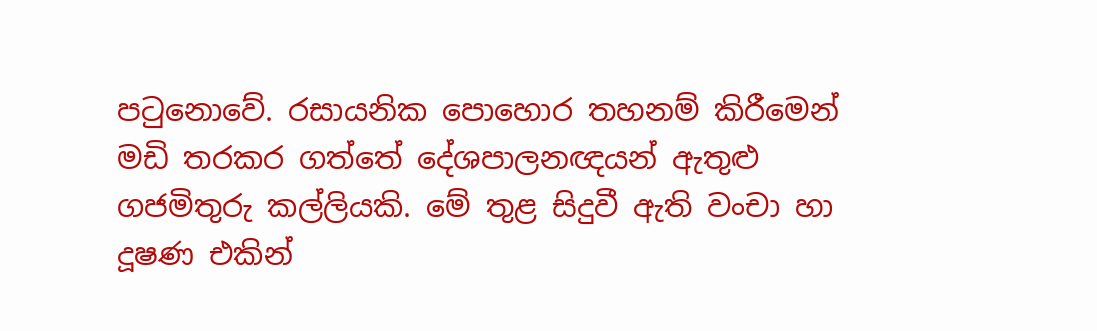පටුනොවේ. රසායනික පොහොර තහනම් කිරීමෙන් මඩි තරකර ගත්තේ දේශපාලනඥයන් ඇතුළු ගජමිතුරු කල්ලියකි. මේ තුළ සිදුවී ඇති වංචා හා දූෂණ එකින්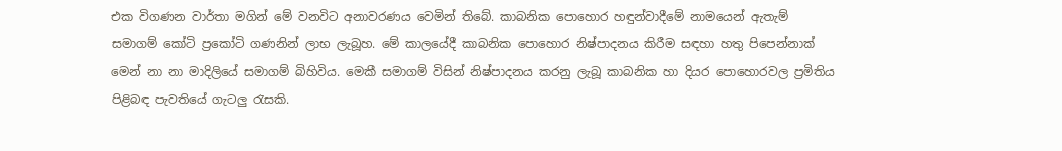එක විගණන වාර්තා මගින් මේ වනවිට අනාවරණය වෙමින් තිබේ. කාබනික පොහොර හඳුන්වාදීමේ නාමයෙන් ඇතැම් සමාගම් කෝටි ප්‍රකෝටි ගණනින් ලාභ ලැබූහ. මේ කාලයේදී කාබනික පොහොර නිෂ්පාදනය කිරීම සඳහා හතු පිපෙන්නාක් මෙන් නා නා මාදිලියේ සමාගම් බිහිවිය. මෙකී සමාගම් විසින් නිෂ්පාදනය කරනු ලැබූ කාබනික හා දියර පොහොරවල ප්‍රමිතිය පිළිබඳ පැවතියේ ගැටලු රැසකි.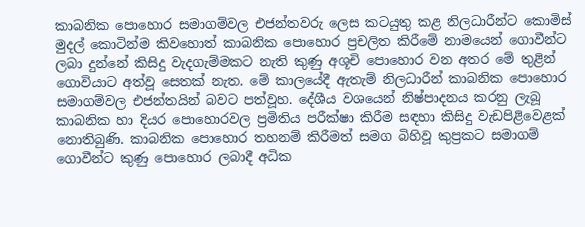කාබනික පොහොර සමාගම්වල එජන්තවරු ලෙස කටයුතු කළ නිලධාරීන්ට කොමිස් මුදල් කොටින්ම කිවහොත් කාබනික පොහොර ප්‍රචලිත කිරීමේ නාමයෙන් ගොවීන්ට ලබා දුන්නේ කිසිදු වැදගැම්මකට නැති කුණු අශූචි පොහොර වන අතර මේ තුළින් ගොවියාට අත්වූ සෙතක් නැත. මේ කාලයේදී ඇතැම් නිලධාරීන් කාබනික පොහොර සමාගම්වල එජන්තයින් බවට පත්වූහ. දේශීය වශයෙන් නිෂ්පාදනය කරනු ලැබූ කාබනික හා දියර පොහොරවල ප්‍රමිතිය පරීක්ෂා කිරීම සඳහා කිසිදු වැඩපිළිවෙළක් නොතිබුණි. කාබනික පොහොර තහනම් කිරීමත් සමග බිහිවූ කුප්‍රකට සමාගම් ගොවීන්ට කුණු පොහොර ලබාදී අධික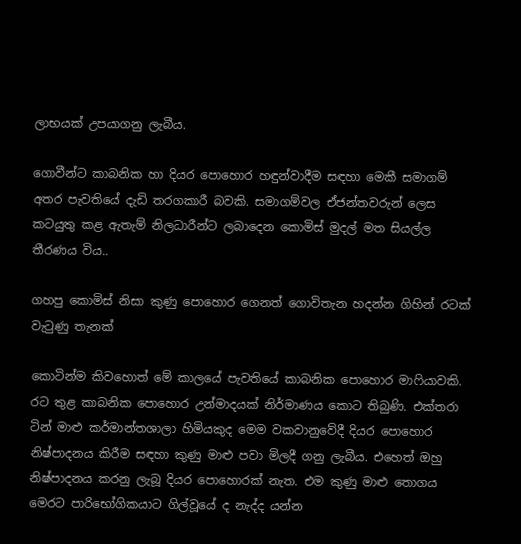ලාභයක් උපයාගනු ලැබීය.

ගොවීන්ට කාබනික හා දියර පොහොර හඳුන්වාදීම සඳහා මෙකී සමාගම් අතර පැවතියේ දැඩි තරගකාරී බවකි. සමාගම්වල ඒජන්තවරුන් ලෙස කටයුතු කළ ඇතැම් නිලධාරීන්ට ලබාදෙන කොමිස් මුදල් මත සියල්ල තීරණය විය..

ගහපු කොමිස් නිසා කුණු පොහොර ගෙනත් ගොවිතැන හදන්න ගිහින් රටක් වැටුණු තැනක්

කොටින්ම කිවහොත් මේ කාලයේ පැවතියේ කාබනික පොහොර මාෆියාවකි. රට තුළ කාබනික පොහොර උන්මාදයක් නිර්මාණය කොට තිබුණි. එක්තරා ටින් මාළු කර්මාන්තශාලා හිමියකුද මෙම වකවානුවේදී දියර පොහොර නිෂ්පාදනය කිරීම සඳහා කුණු මාළු පවා මිලදී ගනු ලැබීය. එහෙත් ඔහු නිෂ්පාදනය කරනු ලැබූ දියර පොහොරක් නැත. එම කුණු මාළු තොගය මෙරට පාරිභෝගිකයාට ගිල්වූයේ ද නැද්ද යන්න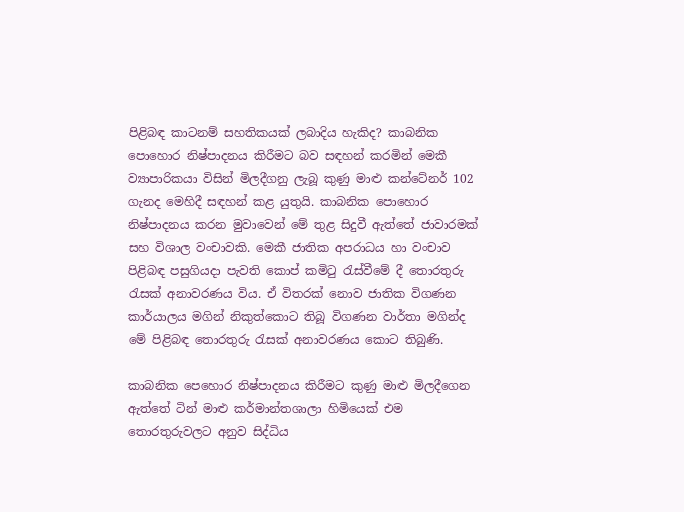පිළිබඳ කාටනම් සහතිකයක් ලබාදිය හැකිද? කාබනික පොහොර නිෂ්පාදනය කිරීමට බව සඳහන් කරමින් මෙකී ව්‍යාපාරිකයා විසින් මිලදීගනු ලැබූ කුණු මාළු කන්ටේනර් 102 ගැනද මෙහිදී සඳහන් කළ යුතුයි. කාබනික පොහොර නිෂ්පාදනය කරන මුවාවෙන් මේ තුළ සිදුවී ඇත්තේ ජාවාරමක් සහ විශාල වංචාවකි. මෙකී ජාතික අපරාධය හා වංචාව පිළිබඳ පසුගියදා පැවති කොප් කමිටු රැස්වීමේ දී තොරතුරු රැසක් අනාවරණය විය. ඒ විතරක් නොව ජාතික විගණන කාර්යාලය මගින් නිකුත්කොට තිබූ විගණන වාර්තා මගින්ද මේ පිළිබඳ තොරතුරු රැසක් අනාවරණය කොට තිබුණි.

කාබනික පෙහොර නිෂ්පාදනය කිරීමට කුණු මාළු මිලදීගෙන ඇත්තේ ටින් මාළු කර්මාන්තශාලා හිමියෙක් එම තොරතුරුවලට අනුව සිද්ධිය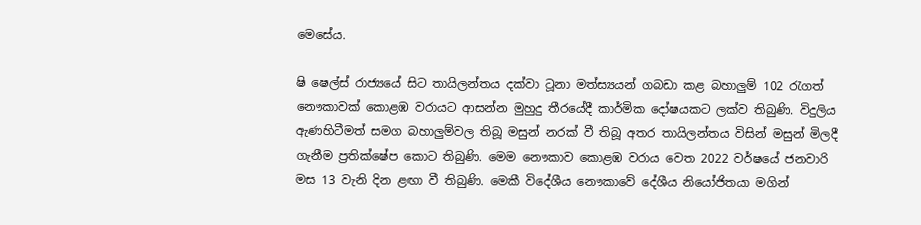මෙසේය.

ෂි ෂෙල්ස් රාජ්‍යයේ සිට තායිලන්තය දක්වා ටූනා මත්ස්‍යයන් ගබඩා කළ බහාලුම් 102 රැගත් නෞකාවක් කොළඹ වරායට ආසන්න මුහුදු තීරයේදී කාර්මික දෝෂයකට ලක්ව තිබුණි. විදුලිය ඇණහිටීමත් සමග බහාලුම්වල තිබූ මසුන් නරක් වී තිබූ අතර තායිලන්තය විසින් මසුන් මිලදී ගැනීම ප්‍රතික්ෂේප කොට තිබුණි. මෙම නෞකාව කොළඹ වරාය වෙත 2022 වර්ෂයේ ජනවාරි මස 13 වැනි දින ළඟා වී තිබුණි. මෙකී විදේශීය නෞකාවේ දේශීය නියෝජිතයා මගින්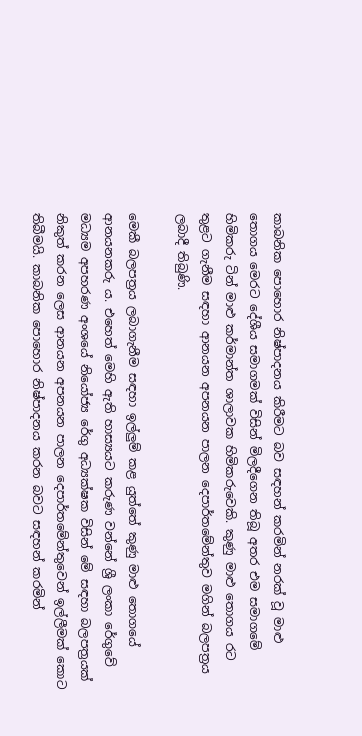කාබනික පොහොර නිෂ්පාදනය කිරීමට බව සඳහන් කරමින් නරක් වූ මාළු තොගය මෙරට දේශීය සමාගමක් විසින් මිලදීගෙන තිබූ අතර එම සමාගමේ හිමිකරු ටින් මාළු කර්මාන්ත ශාලාවක හිමිකරුවෙකි. කුණු මාළු තොගය රට තුළට ගැනීම සඳහා ආනයන අපනයන පාලන දෙපාර්තමේන්තුව මගින් බලපත්‍රය ලබාදී තිබුණි.

මෙකී බලපත්‍රය ලබාගැනීම සඳහා ඉල්ලුම් කළ යුත්තේ කුණු මාළු තොගයේ ආනයනකරු ය. එහෙත් මෙහි ඇති හාස්‍යයට කරුණ වන්නේ ශ්‍රී ලංකා රේගුවේ මධ්‍යම අපහරණ අංශයේ නියෝජ්‍ය රේගු අධ්‍යක්ෂක විසින් මේ සඳහා බලපත්‍රයක් නිකුත් කරන ලෙස ආනයන අපනයන පාලන දෙපාර්තමේන්තුවෙන් ඉල්ලීමක් කොට තිබීමයි. කාබනික පොහොර නිෂ්පාදනය කරන බවට සඳහන් කරමින්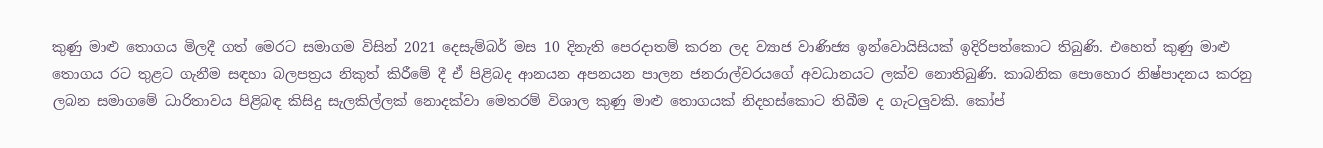කුණු මාළු තොගය මිලදී ගත් මෙරට සමාගම විසින් 2021 දෙසැම්බර් මස 10 දිනැති පෙරදාතම් කරන ලද ව්‍යාජ වාණිජ්‍ය ඉන්වොයිසියක් ඉදිරිපත්කොට තිබුණි. එහෙත් කුණු මාළු තොගය රට තුළට ගැනීම සඳහා බලපත්‍රය නිකුත් කිරීමේ දී ඒ පිළිබද ආනයන අපනයන පාලන ජනරාල්වරයගේ අවධානයට ලක්ව නොතිබුණි. කාබනික පොහොර නිෂ්පාදනය කරනු ලබන සමාගමේ ධාරිතාවය පිළිබඳ කිසිදු සැලකිල්ලක් නොදක්වා මෙතරම් විශාල කුණු මාළු තොගයක් නිදහස්කොට තිබීම ද ගැටලුවකි. කෝප්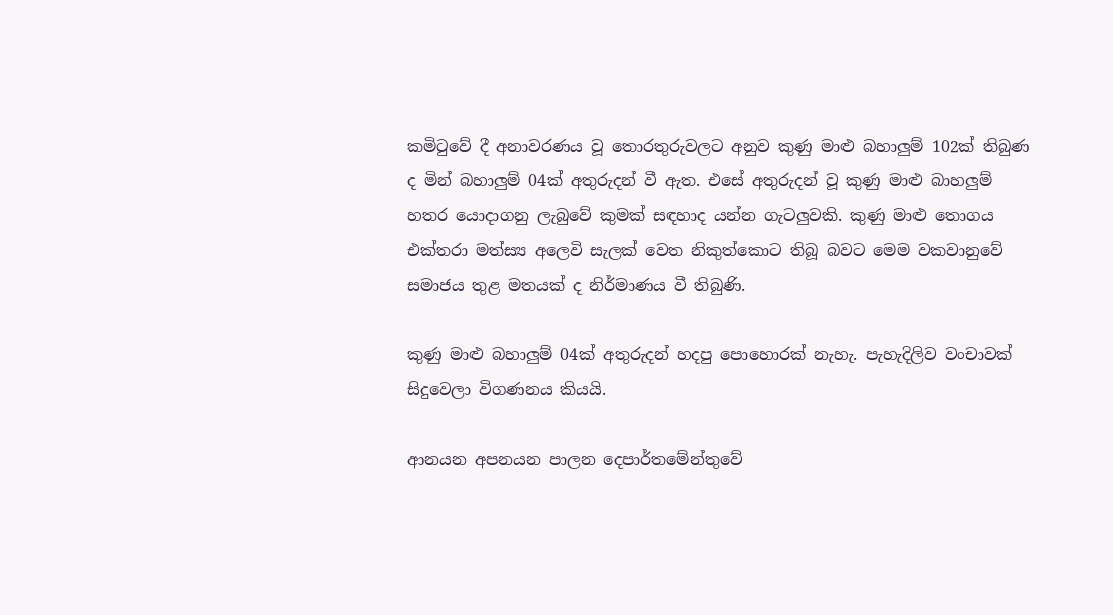කමිටුවේ දී අනාවරණය වූ තොරතුරුවලට අනුව කුණු මාළු බහාලුම් 102ක් තිබුණ ද මින් බහාලුම් 04ක් අතුරුදන් වී ඇත. එසේ අතුරුදන් වූ කුණු මාළු බාහලුම් හතර යොදාගනු ලැබුවේ කුමක් සඳහාද යන්න ගැටලුවකි. කුණු මාළු තොගය එක්තරා මත්ස්‍ය අලෙවි සැලක් වෙත නිකුත්කොට තිබූ බවට මෙම වකවානුවේ සමාජය තුළ මතයක් ද නිර්මාණය වී තිබුණි.

කුණු මාළු බහාලුම් 04ක් අතුරුදන් හදපු පොහොරක් නැහැ. පැහැදිලිව වංචාවක් සිදුවෙලා විගණනය කියයි.

ආනයන අපනයන පාලන දෙපාර්තමේන්තුවේ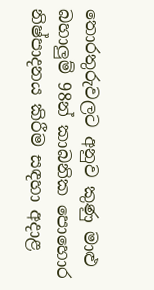තොරතුරුවලට අනුව කුණු මාළු බහාලුම් 98න් කාබනික පොහොර නිෂ්පාදනය කිරීම සඳහා අදාළ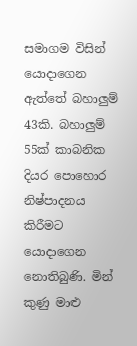සමාගම විසින් යොදාගෙන ඇත්තේ බහාලුම් 43කි. බහාලුම් 55ක් කාබනික දියර පොහොර නිෂ්පාදනය කිරීමට යොදාගෙන නොතිබුණි. මින් කුණු මාළු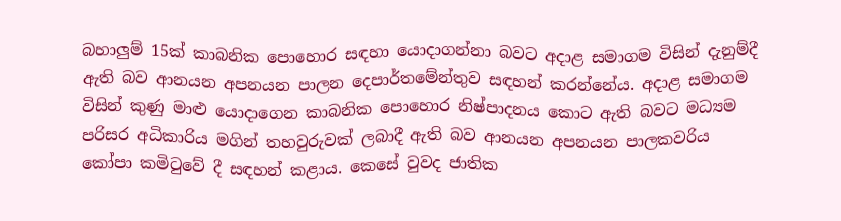බහාලුම් 15ක් කාබනික පොහොර සඳහා යොදාගන්නා බවට අදාළ සමාගම විසින් දැනුම්දී ඇති බව ආනයන අපනයන පාලන දෙපාර්තමේන්තුව සඳහන් කරන්නේය. අදාළ සමාගම විසින් කුණු මාළු යොදාගෙන කාබනික පොහොර නිෂ්පාදනය කොට ඇති බවට මධ්‍යම පරිසර අධිකාරිය මගින් තහවුරුවක් ලබාදී ඇති බව ආනයන අපනයන පාලකවරිය කෝපා කමිටුවේ දී සඳහන් කළාය. කෙසේ වුවද ජාතික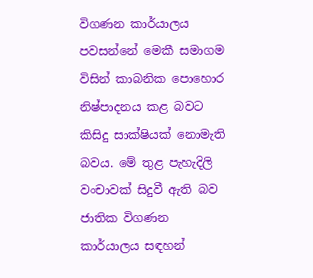විගණන කාර්යාලය පවසන්නේ මෙකී සමාගම විසින් කාබනික පොහොර නිෂ්පාදනය කළ බවට කිසිදු සාක්ෂියක් නොමැති බවය. මේ තුළ පැහැදිලි වංචාවක් සිදුවී ඇති බව ජාතික විගණන කාර්යාලය සඳහන්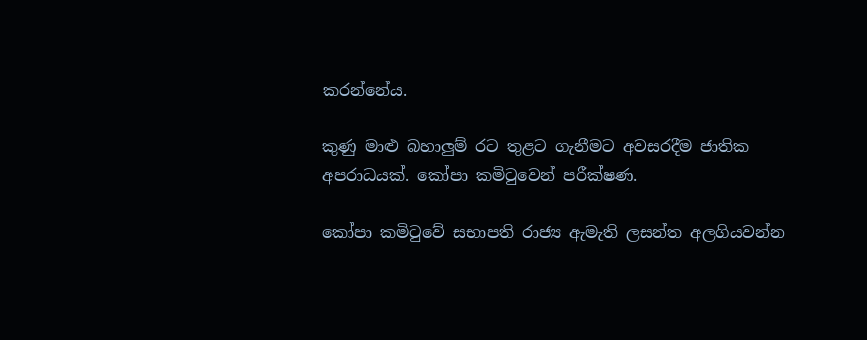කරන්නේය.

කුණු මාළු බහාලුම් රට තුළට ගැනීමට අවසරදීම ජාතික අපරාධයක්. කෝපා කමිටුවෙන් පරීක්ෂණ.

කෝපා කමිටුවේ සභාපති රාජ්‍ය ඇමැති ලසන්ත අලගියවන්න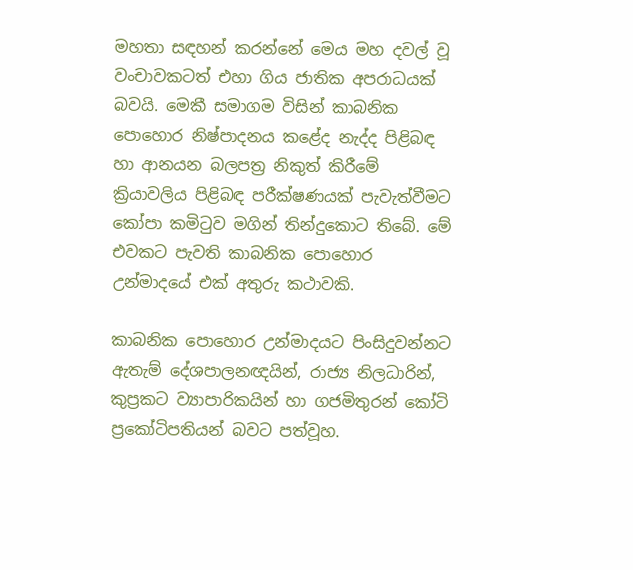මහතා සඳහන් කරන්නේ මෙය මහ දවල් වූ වංචාවකටත් එහා ගිය ජාතික අපරාධයක් බවයි. මෙකී සමාගම විසින් කාබනික පොහොර නිෂ්පාදනය කළේද නැද්ද පිළිබඳ හා ආනයන බලපත්‍ර නිකුත් කිරීමේ ක්‍රියාවලිය පිළිබඳ පරීක්ෂණයක් පැවැත්වීමට කෝපා කමිටුව මගින් තින්දුකොට තිබේ. මේ එවකට පැවති කාබනික පොහොර උන්මාදයේ එක් අතුරු කථාවකි.

කාබනික පොහොර උන්මාදයට පිංසිදුවන්නට ඇතැම් දේශපාලනඥයින්, රාජ්‍ය නිලධාරින්, කුප්‍රකට ව්‍යාපාරිකයින් හා ගජමිතුරන් කෝටි ප්‍රකෝටිපතියන් බවට පත්වූහ.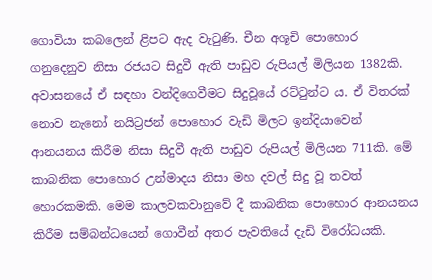ගොවියා කබලෙන් ළිපට ඇද වැටුණි. චීන අශූචි පොහොර ගනුදෙනුව නිසා රජයට සිදුවී ඇති පාඩුව රුපියල් මිලියන 1382කි. අවාසනයේ ඒ සඳහා වන්දිගෙවීමට සිදුවූයේ රට්ටුන්ට ය. ඒ විතරක් නොව නැනෝ නයිට්‍රජන් පොහොර වැඩි මිලට ඉන්දියාවෙන් ආනයනය කිරීම නිසා සිදුවී ඇති පාඩුව රුපියල් මිලියන 711කි. මේ කාබනික පොහොර උන්මාදය නිසා මහ දවල් සිදු වූ තවත් හොරකමකි. මෙම කාලවකවානුවේ දී කාබනික පොහොර ආනයනය කිරීම සම්බන්ධයෙන් ගොවීන් අතර පැවතියේ දැඩි විරෝධයකි.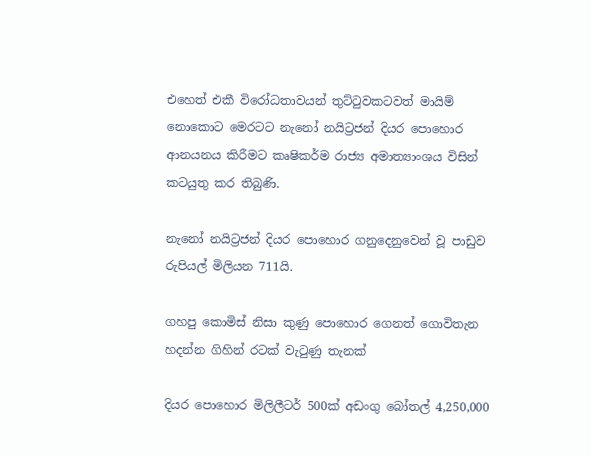එහෙත් එකී විරෝධතාවයන් තුට්ටුවකටවත් මායිම් නොකොට මෙරටට නැනෝ නයිට්‍රජන් දියර පොහොර ආනයනය කිරීමට කෘෂිකර්ම රාජ්‍ය අමාත්‍යාංශය විසින් කටයුතු කර තිබුණි.

නැනෝ නයිට්‍රජන් දියර පොහොර ගනුදෙනුවෙන් වූ පාඩුව රුපියල් මිලියන 711යි.

ගහපු කොමිස් නිසා කුණු පොහොර ගෙනත් ගොවිතැන හදන්න ගිහින් රටක් වැටුණු තැනක්

දියර පොහොර මිලිලීටර් 500ක් අඩංගු බෝතල් 4,250,000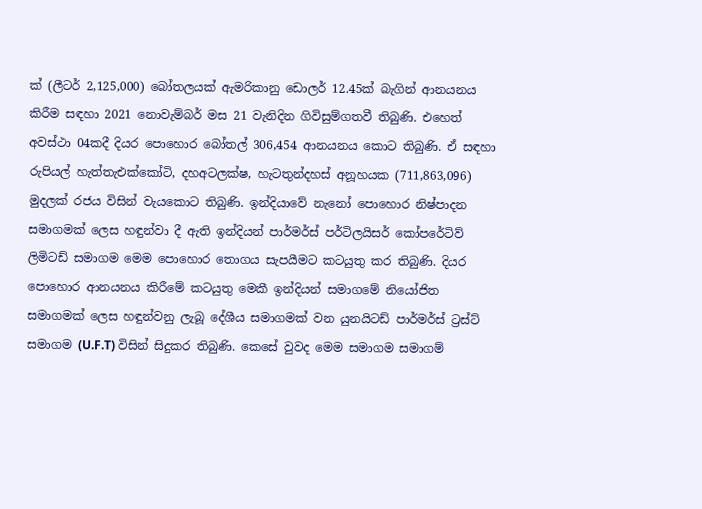ක් (ලීටර් 2,125,000) බෝතලයක් ඇමරිකානු ඩොලර් 12.45ක් බැගින් ආනයනය කිරීම සඳහා 2021 නොවැම්බර් මස 21 වැනිදින ගිවිසුම්ගතවී තිබුණි. එහෙත් අවස්ථා 04කදී දියර පොහොර බෝතල් 306,454 ආනයනය කොට තිබුණි. ඒ සඳහා රුපියල් හැත්තැඑක්කෝටි, දහඅටලක්ෂ, හැටතුන්දහස් අනූහයක (711,863,096) මුදලක් රජය විසින් වැයකොට තිබුණි. ඉන්දියාවේ නැනෝ පොහොර නිෂ්පාදන සමාගමක් ලෙස හඳුන්වා දී ඇති ඉන්දියන් පාර්මර්ස් පර්ටිලයිසර් කෝපරේටිව් ලිමිටඩ් සමාගම මෙම පොහොර තොගය සැපයීමට කටයුතු කර තිබුණි. දියර පොහොර ආනයනය කිරීමේ කටයුතු මෙකී ඉන්දියන් සමාගමේ නියෝජිත සමාගමක් ලෙස හඳුන්වනු ලැබූ දේශීය සමාගමක් වන යුනයිටඩ් පාර්මර්ස් ට්‍රස්ට් සමාගම (U.F.T) විසින් සිදුකර තිබුණි. කෙසේ වුවද මෙම සමාගම සමාගම්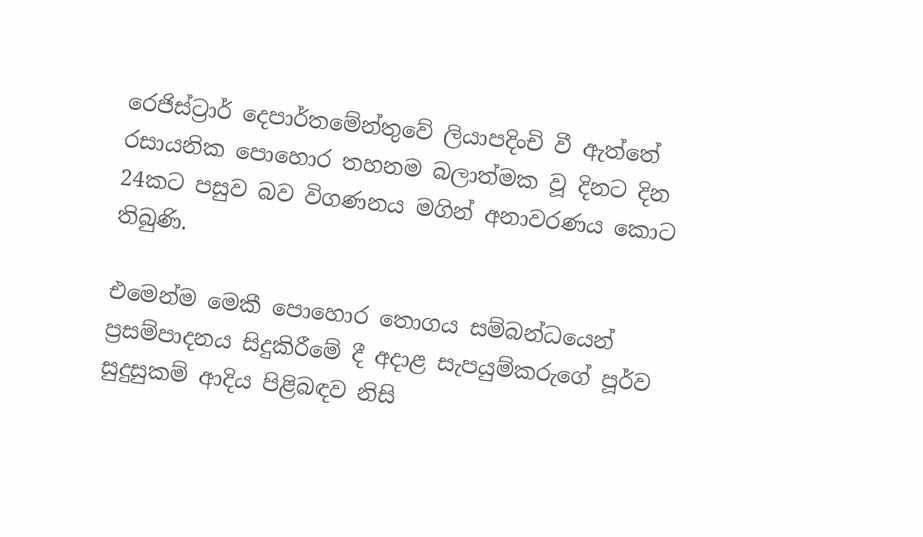රෙජිස්ට්‍රාර් දෙපාර්තමේන්තුවේ ලියාපදිංචි වී ඇත්තේ රසායනික පොහොර තහනම බලාත්මක වූ දිනට දින 24කට පසුව බව විගණනය මගින් අනාවරණය කොට තිබුණි.

එමෙන්ම මෙකී පොහොර තොගය සම්බන්ධයෙන් ප්‍රසම්පාදනය සිදුකිරීමේ දී අදාළ සැපයුම්කරුගේ පූර්ව සුදුසුකම් ආදිය පිළිබඳව නිසි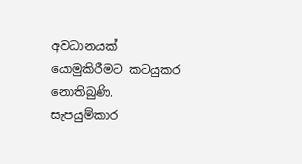අවධානයක් යොමුකිරීමට කටයුකර නොතිබුණි. සැපයුම්කාර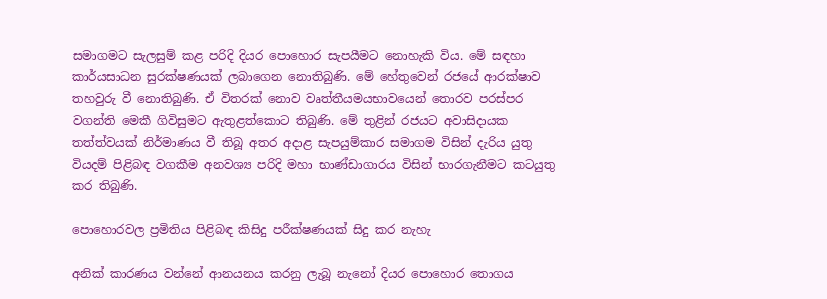සමාගමට සැලසුම් කළ පරිදි දියර පොහොර සැපයීමට නොහැකි විය. මේ සඳහා කාර්යසාධන සුරක්ෂණයක් ලබාගෙන නොතිබුණි. මේ හේතුවෙන් රජයේ ආරක්ෂාව තහවුරු වී නොතිබුණි. ඒ විතරක් නොව වෘත්තීයමයභාවයෙන් තොරව පරස්පර වගන්ති මෙකී ගිවිසුමට ඇතුළත්කොට තිබුණි. මේ තුළින් රජයට අවාසිදායක තත්ත්වයක් නිර්මාණය වී තිබූ අතර අදාළ සැපයුම්කාර සමාගම විසින් දැරිය යුතු වියදම් පිළිබඳ වගකීම අනවශ්‍ය පරිදි මහා භාණ්ඩාගාරය විසින් භාරගැනීමට කටයුතු කර තිබුණි.

පොහොරවල ප්‍රමිතිය පිළිබඳ කිසිදු පරීක්ෂණයක් සිදු කර නැහැ

අනික් කාරණය වන්නේ ආනයනය කරනු ලැබූ නැනෝ දියර පොහොර තොගය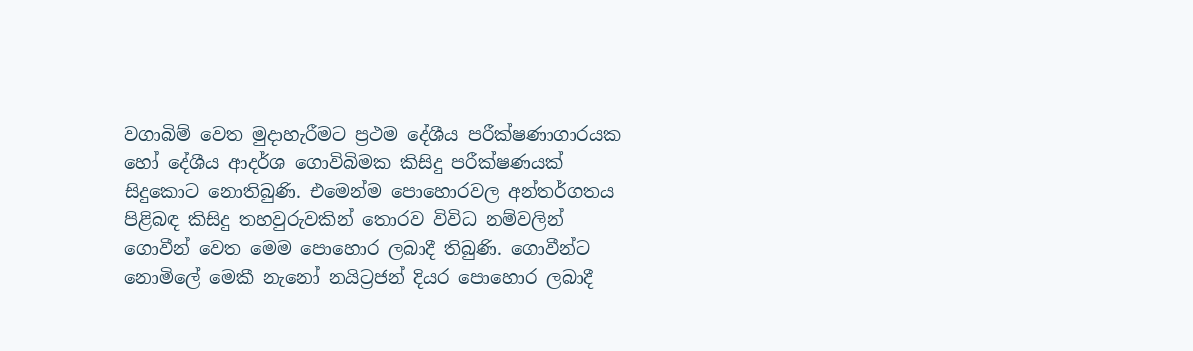වගාබිම් වෙත මුදාහැරීමට ප්‍රථම දේශීය පරීක්ෂණාගාරයක හෝ දේශීය ආදර්ශ ගොවිබිමක කිසිදු පරීක්ෂණයක් සිදුකොට නොතිබුණි. එමෙන්ම පොහොරවල අන්තර්ගතය පිළිබඳ කිසිදු තහවුරුවකින් තොරව විවිධ නම්වලින් ගොවීන් වෙත මෙම පොහොර ලබාදී තිබුණි. ගොවීන්ට නොමිලේ මෙකී නැනෝ නයිට්‍රජන් දියර පොහොර ලබාදී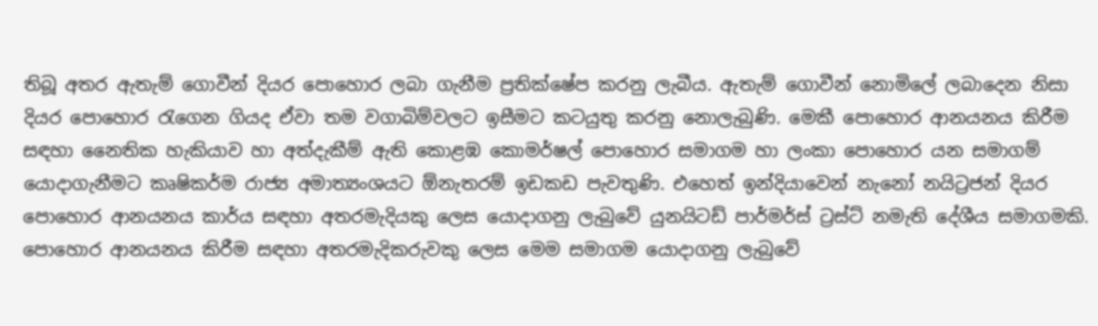තිබූ අතර ඇතැම් ගොවීන් දියර පොහොර ලබා ගැනීම ප්‍රතික්ෂේප කරනු ලැබීය. ඇතැම් ගොවීන් නොමිලේ ලබාදෙන නිසා දියර පොහොර රැගෙන ගියද ඒවා තම වගාබිම්වලට ඉසීමට කටයුතු කරනු නොලැබුණි. මෙකී පොහොර ආනයනය කිරීම සඳහා නෛතික හැකියාව හා අත්දැකීම් ඇති කොළඹ කොමර්ෂල් පොහොර සමාගම හා ලංකා පොහොර යන සමාගම් යොදාගැනීමට කෘෂිකර්ම රාජ්‍ය අමාත්‍යංශයට ඕනැතරම් ඉඩකඩ පැවතුණි. එහෙත් ඉන්දියාවෙන් නැනෝ නයිට්‍රජන් දියර පොහොර ආනයනය කාර්ය සඳහා අතරමැදියකු ලෙස යොදාගනු ලැබුවේ යුනයිටඩ් පාර්මර්ස් ට්‍රස්ට් නමැති දේශීය සමාගමකි. පොහොර ආනයනය කිරීම සඳහා අතරමැදිකරුවකු ලෙස මෙම සමාගම යොදාගනු ලැබුවේ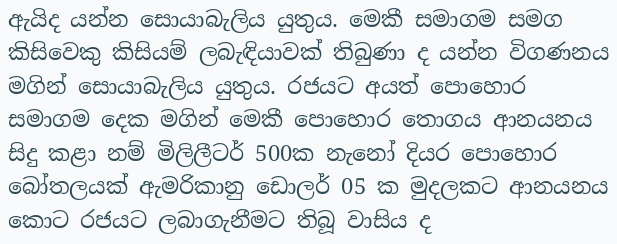ඇයිද යන්න සොයාබැලිය යුතුය. මෙකී සමාගම සමග කිසිවෙකු කිසියම් ලබැඳියාවක් තිබුණා ද යන්න විගණනය මගින් සොයාබැලිය යුතුය. රජයට අයත් පොහොර සමාගම දෙක මගින් මෙකී පොහොර තොගය ආනයනය සිදු කළා නම් මිලිලීටර් 500ක නැනෝ දියර පොහොර බෝතලයක් ඇමරිකානු ඩොලර් 05 ක මුදලකට ආනයනය කොට රජයට ලබාගැනීමට තිබූ වාසිය ද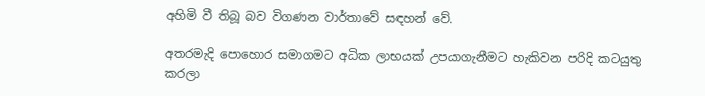අහිමි වී තිබූ බව විගණන වාර්තාවේ සඳහන් වේ.

අතරමැදි පොහොර සමාගමට අධික ලාභයක් උපයාගැනීමට හැකිවන පරිදි කටයුතු කරලා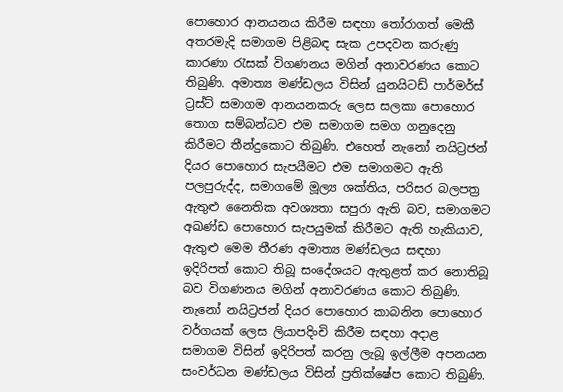පොහොර ආනයනය කිරීම සඳහා තෝරාගත් මෙකී අතරමැදි සමාගම පිළිබඳ සැක උපදවන කරුණු කාරණා රැසක් විගණනය මගින් අනාවරණය කොට තිබුණි. අමාත්‍ය මණ්ඩලය විසින් යුනයිටඩ් පාර්මර්ස් ට්‍රස්ට් සමාගම ආනයනකරු ලෙස සලකා පොහොර තොග සම්බන්ධව එම සමාගම සමග ගනුදෙනු කිරීමට තීන්දුකොට තිබුණි. එහෙත් නැනෝ නයිට්‍රජන් දියර පොහොර සැපයීමට එම සමාගමට ඇති පලපුරුද්ද, සමාගමේ මූල්‍ය ශක්තිය, පරිසර බලපත්‍ර ඇතුළු නෛතික අවශ්‍යතා සපුරා ඇති බව, සමාගමට අඛණ්ඩ පොහොර සැපයුමක් කිරීමට ඇති හැකියාව, ඇතුළු මෙම තීරණ අමාත්‍ය මණ්ඩලය සඳහා ඉදිරිපත් කොට තිබූ සංදේශයට ඇතුළත් කර නොතිබූ බව විගණනය මගින් අනාවරණය කොට තිබුණි. නැනෝ නයිට්‍රජන් දියර පොහොර කාබනින පොහොර වර්ගයක් ලෙස ලියාපදිංචි කිරීම සඳහා අදාළ සමාගම විසින් ඉදිරිපත් කරනු ලැබූ ඉල්ලීම අපනයන සංවර්ධන මණ්ඩලය විසින් ප්‍රතික්ෂේප කොට තිබුණි.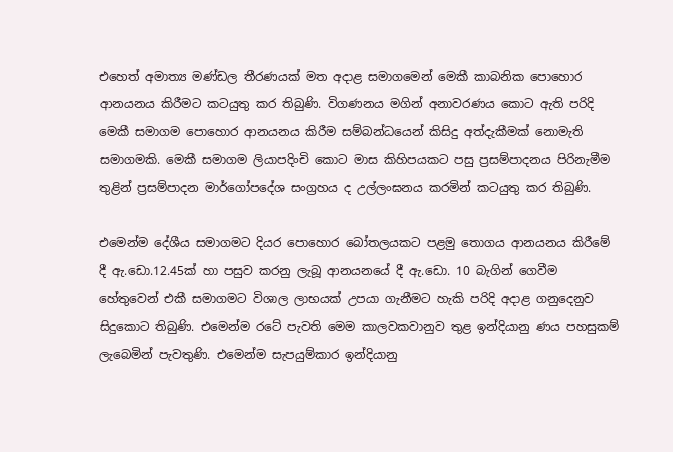එහෙත් අමාත්‍ය මණ්ඩල තීරණයක් මත අදාළ සමාගමෙන් මෙකී කාබනික පොහොර ආනයනය කිරීමට කටයුතු කර තිබුණි. විගණනය මගින් අනාවරණය කොට ඇති පරිදි මෙකී සමාගම පොහොර ආනයනය කිරීම සම්බන්ධයෙන් කිසිදු අත්දැකීමක් නොමැති සමාගමකි. මෙකී සමාගම ලියාපදිංචි කොට මාස කිහිපයකට පසු ප්‍රසම්පාදනය පිරිනැමීම තුළින් ප්‍රසම්පාදන මාර්ගෝපදේශ සංග්‍රහය ද උල්ලංඝනය කරමින් කටයුතු කර තිබුණි.

එමෙන්ම දේශීය සමාගමට දියර පොහොර බෝතලයකට පළමු තොගය ආනයනය කිරීමේ දී ඇ.ඩො.12.45ක් හා පසුව කරනු ලැබූ ආනයනයේ දී ඇ.ඩො. 10 බැගින් ගෙවීම හේතුවෙන් එකී සමාගමට විශාල ලාභයක් උපයා ගැනීමට හැකි පරිදි අදාළ ගනුදෙනුව සිදුකොට තිබුණි. එමෙන්ම රටේ පැවති මෙම කාලවකවානුව තුළ ඉන්දියානු ණය පහසුකම් ලැබෙමින් පැවතුණි. එමෙන්ම සැපයුම්කාර ඉන්දියානු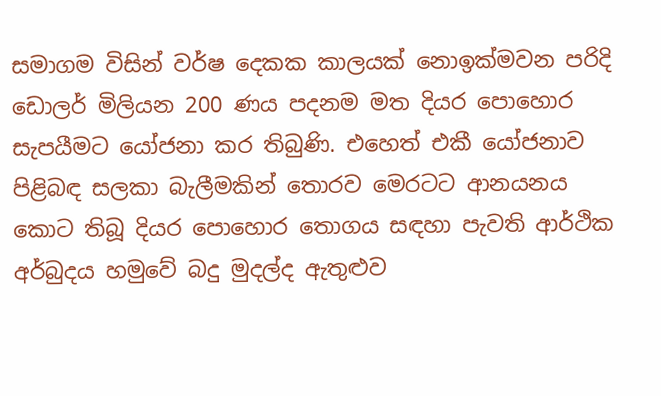සමාගම විසින් වර්ෂ දෙකක කාලයක් නොඉක්මවන පරිදි ඩොලර් මිලියන 200 ණය පදනම මත දියර පොහොර සැපයීමට යෝජනා කර තිබුණි. එහෙත් එකී යෝජනාව පිළිබඳ සලකා බැලීමකින් තොරව මෙරටට ආනයනය කොට තිබූ දියර පොහොර තොගය සඳහා පැවති ආර්ථික අර්බුදය හමුවේ බදු මුදල්ද ඇතුළුව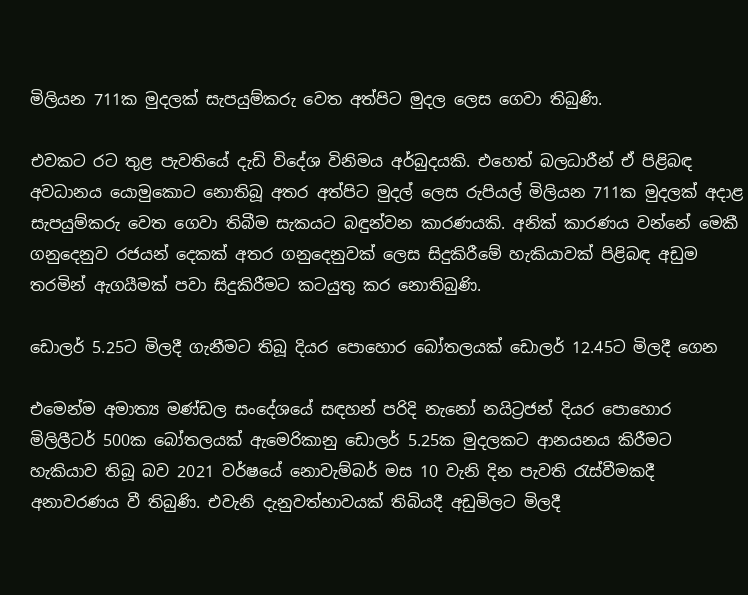මිලියන 711ක මුදලක් සැපයුම්කරු වෙත අත්පිට මුදල ලෙස ගෙවා තිබුණි.

එවකට රට තුළ පැවතියේ දැඩි විදේශ විනිමය අර්බුදයකි. එහෙත් බලධාරීන් ඒ පිළිබඳ අවධානය යොමුකොට නොතිබූ අතර අත්පිට මුදල් ලෙස රුපියල් මිලියන 711ක මුදලක් අදාළ සැපයුම්කරු වෙත ගෙවා තිබීම සැකයට බඳුන්වන කාරණයකි. අනික් කාරණය වන්නේ මෙකී ගනුදෙනුව රජයන් දෙකක් අතර ගනුදෙනුවක් ලෙස සිදුකිරීමේ හැකියාවක් පිළිබඳ අඩුම තරමින් ඇගයීමක් පවා සිදුකිරීමට කටයුතු කර නොතිබුණි.

ඩොලර් 5.25ට මිලදී ගැනීමට තිබූ දියර පොහොර බෝතලයක් ඩොලර් 12.45ට මිලදී ගෙන

එමෙන්ම අමාත්‍ය මණ්ඩල සංදේශයේ සඳහන් පරිදි නැනෝ නයිට්‍රජන් දියර පොහොර මිලිලීටර් 500ක බෝතලයක් ඇමෙරිකානු ඩොලර් 5.25ක මුදලකට ආනයනය කිරීමට හැකියාව තිබූ බව 2021 වර්ෂයේ නොවැම්බර් මස 10 වැනි දින පැවති රැස්වීමකදී අනාවරණය වී තිබුණි. එවැනි දැනුවත්භාවයක් තිබියදී අඩුමිලට මිලදී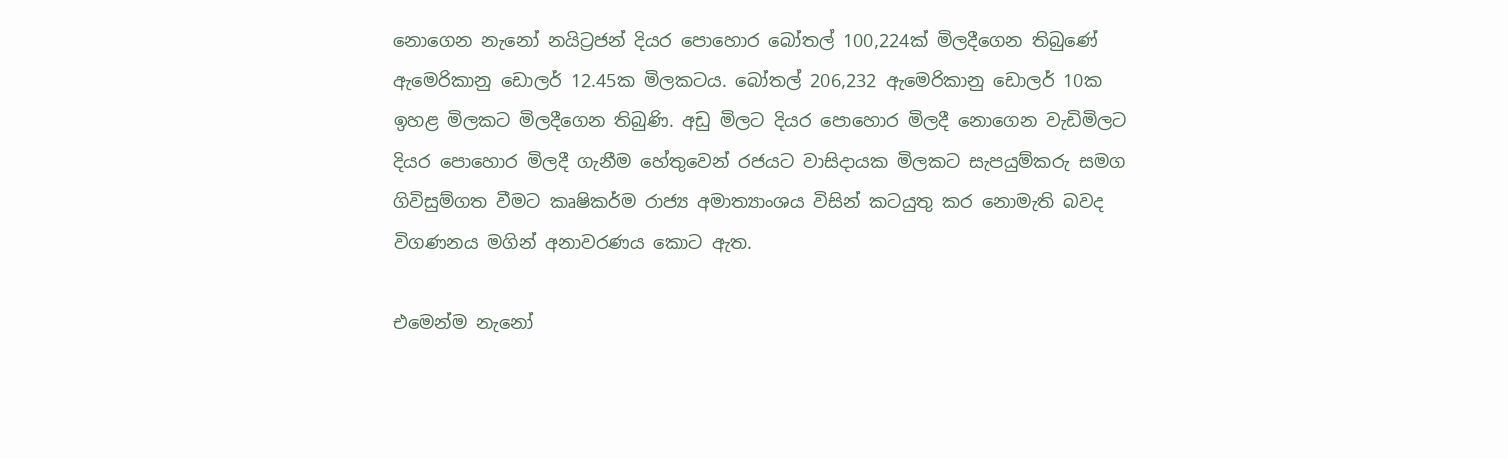නොගෙන නැනෝ නයිට්‍රජන් දියර පොහොර බෝතල් 100,224ක් මිලදීගෙන තිබුණේ ඇමෙරිකානු ඩොලර් 12.45ක මිලකටය. බෝතල් 206,232 ඇමෙරිකානු ඩොලර් 10ක ඉහළ මිලකට මිලදීගෙන තිබුණි. අඩු මිලට දියර පොහොර මිලදී නොගෙන වැඩිමිලට දියර පොහොර මිලදී ගැනීම හේතුවෙන් රජයට වාසිදායක මිලකට සැපයුම්කරු සමග ගිවිසුම්ගත වීමට කෘෂිකර්ම රාජ්‍ය අමාත්‍යාංශය විසින් කටයුතු කර නොමැති බවද විගණනය මගින් අනාවරණය කොට ඇත.

එමෙන්ම නැනෝ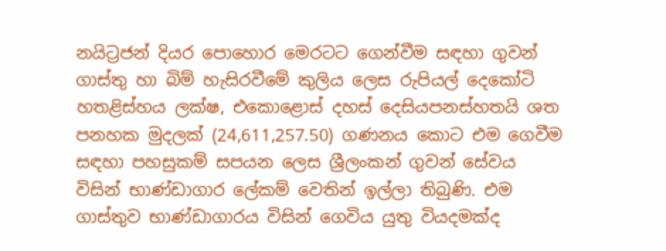නයිට්‍රජන් දියර පොහොර මෙරටට ගෙන්වීම සඳහා ගුවන් ගාස්තු හා බිම් හැසිරවීමේ කුලිය ලෙස රුපියල් දෙකෝටි හතළිස්හය ලක්ෂ, එකොළොස් දහස් දෙසියපනස්හතයි ශත පනහක මුදලක් (24,611,257.50) ගණනය කොට එම ගෙවීම සඳහා පහසුකම් සපයන ලෙස ශ්‍රීලංකන් ගුවන් සේවය විසින් භාණ්ඩාගාර ලේකම් වෙතින් ඉල්ලා තිබුණි. එම ගාස්තුව භාණ්ඩාගාරය විසින් ගෙවිය යුතු වියදමක්ද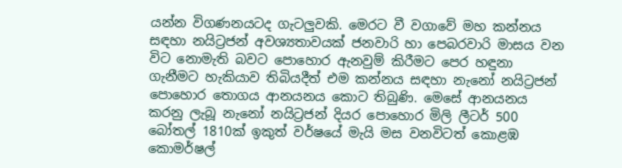යන්න විගණනයටද ගැටලුවකි. මෙරට වී වගාවේ මහ කන්නය සඳහා නයිට්‍රජන් අවශ්‍යතාවයක් ජනවාරි හා පෙබරවාරි මාසය වන විට නොමැති බවට පොහොර ඇනවුම් කිරීමට පෙර හඳුනා ගැනීමට හැකියාව තිබියදීත් එම කන්නය සඳහා නැනෝ නයිට්‍රජන් පොහොර තොගය ආනයනය කොට තිබුණි. මෙසේ ආනයනය කරනු ලැබූ නැනෝ නයිට්‍රජන් දියර පොහොර මිලි ලීටර් 500 බෝතල් 1810ක් ඉකුත් වර්ෂයේ මැයි මස වනවිටත් කොළඹ කොමර්ෂල්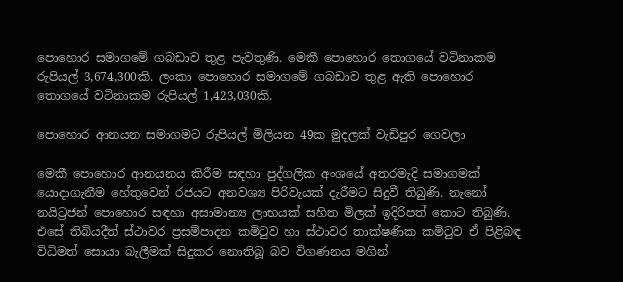පොහොර සමාගමේ ගබඩාව තුළ පැවතුණි. මෙකී පොහොර තොගයේ වටිනාකම රුපියල් 3,674,300කි. ලංකා පොහොර සමාගමේ ගබඩාව තුළ ඇති පොහොර තොගයේ වටිනාකම රුපියල් 1,423,030කි.

පොහොර ආනයන සමාගමට රුපියල් මිලියන 49ක මුදලක් වැඩිපුර ගෙවලා

මෙකී පොහොර ආනයනය කිරීම සඳහා පුද්ගලික අංශයේ අතරමැදි සමාගමක් යොදාගැනීම හේතුවෙන් රජයට අනවශ්‍ය පිරිවැයක් දැරීමට සිදුවී තිබුණි. නැනෝ නයිට්‍රජන් පොහොර සඳහා අසාමාන්‍ය ලාභයක් සහිත මිලක් ඉදිරිපත් කොට තිබුණි. එසේ තිබියදීත් ස්ථාවර ප්‍රසම්පාදන කමිටුව හා ස්ථාවර තාක්ෂණික කමිටුව ඒ පිළිබඳ විධිමත් සොයා බැලීමක් සිදුකර නොතිබූ බව විගණනය මගින්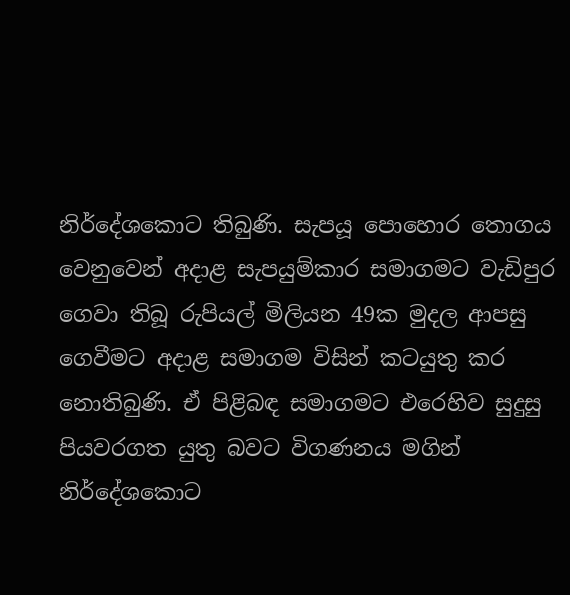නිර්දේශකොට තිබුණි. සැපයූ පොහොර තොගය වෙනුවෙන් අදාළ සැපයුම්කාර සමාගමට වැඩිපුර ගෙවා තිබූ රුපියල් මිලියන 49ක මුදල ආපසු ගෙවීමට අදාළ සමාගම විසින් කටයුතු කර නොතිබුණි. ඒ පිළිබඳ සමාගමට එරෙහිව සුදුසු පියවරගත යුතු බවට විගණනය මගින් නිර්දේශකොට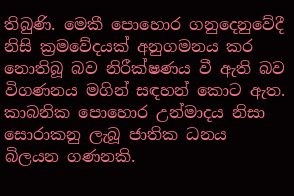තිබුණි. මෙකී පොහොර ගනුදෙනුවේදී නිසි ක්‍රමවේදයක් අනුගමනය කර නොතිබූ බව නිරීක්ෂණය වී ඇති බව විගණනය මගින් සඳහන් කොට ඇත. කාබනික පොහොර උන්මාදය නිසා සොරාකනු ලැබූ ජාතික ධනය බිලයන ගණනකි.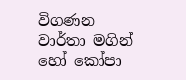විගණන වාර්තා මගින් හෝ කෝපා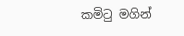කමිටු මගින්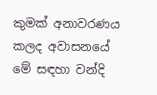කුමක් අනාවරණය කලද අවාසනයේ මේ සඳහා වන්දි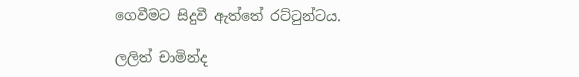ගෙවීමට සිදුවී ඇත්තේ රට්ටුන්ටය.

ලලිත් චාමින්ද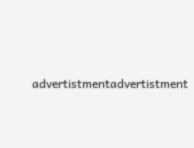advertistmentadvertistment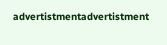advertistmentadvertistment